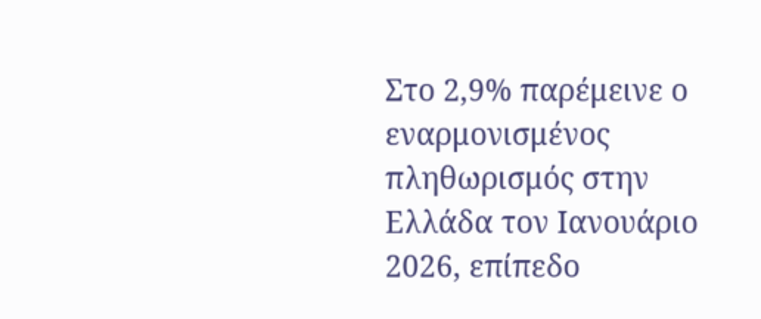Στο 2,9% παρέμεινε ο εναρμονισμένος πληθωρισμός στην Ελλάδα τον Ιανουάριο 2026, επίπεδο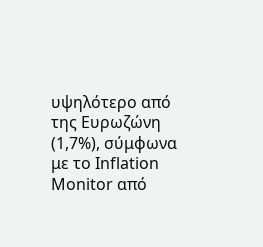υψηλότερο από της Ευρωζώνη (1,7%), σύμφωνα με το Inflation Monitor από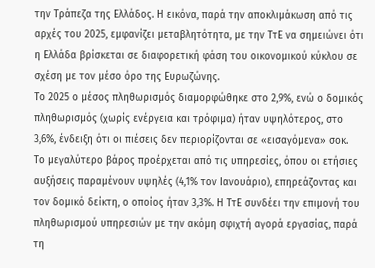την Τράπεζα της Ελλάδος. Η εικόνα, παρά την αποκλιμάκωση από τις αρχές του 2025, εμφανίζει μεταβλητότητα, με την ΤτΕ να σημειώνει ότι η Ελλάδα βρίσκεται σε διαφορετική φάση του οικονομικού κύκλου σε σχέση με τον μέσο όρο της Ευρωζώνης.
Το 2025 ο μέσος πληθωρισμός διαμορφώθηκε στο 2,9%, ενώ ο δομικός πληθωρισμός (χωρίς ενέργεια και τρόφιμα) ήταν υψηλότερος, στο 3,6%, ένδειξη ότι οι πιέσεις δεν περιορίζονται σε «εισαγόμενα» σοκ.
Το μεγαλύτερο βάρος προέρχεται από τις υπηρεσίες, όπου οι ετήσιες αυξήσεις παραμένουν υψηλές (4,1% τον Ιανουάριο), επηρεάζοντας και τον δομικό δείκτη, ο οποίος ήταν 3,3%. Η ΤτΕ συνδέει την επιμονή του πληθωρισμού υπηρεσιών με την ακόμη σφιχτή αγορά εργασίας, παρά τη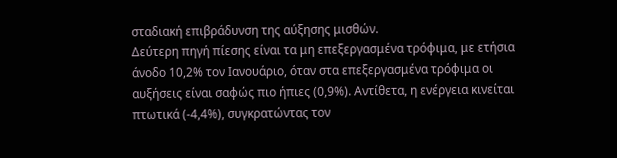σταδιακή επιβράδυνση της αύξησης μισθών.
Δεύτερη πηγή πίεσης είναι τα μη επεξεργασμένα τρόφιμα, με ετήσια άνοδο 10,2% τον Ιανουάριο, όταν στα επεξεργασμένα τρόφιμα οι αυξήσεις είναι σαφώς πιο ήπιες (0,9%). Αντίθετα, η ενέργεια κινείται πτωτικά (-4,4%), συγκρατώντας τον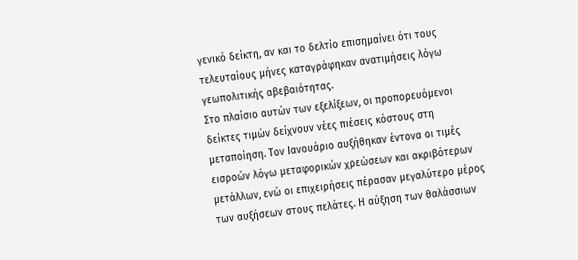γενικό δείκτη, αν και το δελτίο επισημαίνει ότι τους τελευταίους μήνες καταγράφηκαν ανατιμήσεις λόγω γεωπολιτικής αβεβαιότητας.
Στο πλαίσιο αυτών των εξελίξεων, οι προπορευόμενοι δείκτες τιμών δείχνουν νέες πιέσεις κόστους στη μεταποίηση. Τον Ιανουάριο αυξήθηκαν έντονα οι τιμές εισροών λόγω μεταφορικών χρεώσεων και ακριβότερων μετάλλων, ενώ οι επιχειρήσεις πέρασαν μεγαλύτερο μέρος των αυξήσεων στους πελάτες. Η αύξηση των θαλάσσιων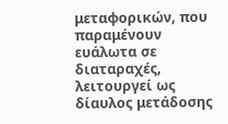μεταφορικών, που παραμένουν ευάλωτα σε διαταραχές, λειτουργεί ως δίαυλος μετάδοσης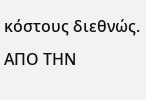κόστους διεθνώς.
ΑΠΟ ΤΗΝ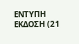ΕΝΤΥΠΗ ΕΚΔΟΣΗ (21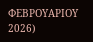ΦΕΒΡΟΥΑΡΙΟΥ 2026)